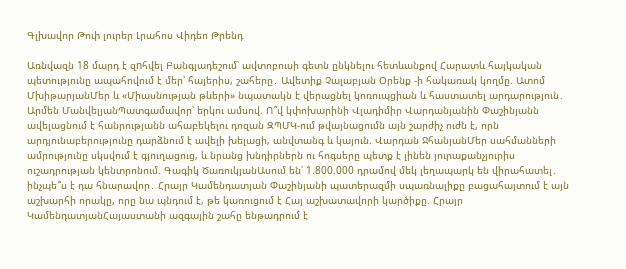Գլխավոր Թոփ լուրեր Լրահոս Վիդեո Թրենդ

Առնվազն 18 մարդ է զnհվել Բանգլադեշում՝ ավտոբուսի գետն ընկնելու հետևանքով Հարատև հայկական պետությունը ապահովում է մեր՝ հայերիս, շահերը․ Ավետիք Չալաբյան Օրենք -ի հակառակ կողմը. Ատոմ ՄխիթարյանՄեր և «Միասնության թևերի» նպատակն է վերացնել կոռուպցիան և հաստատել արդարություն․ Արմեն ՄանվելյանՊատգամավոր՝ երկու ամսով. Ո՞վ կփոխարինի Վլադիմիր Վարդանյանին Փաշինյանն ավելացնում է հանրությանն ահաբեկելու դոզան ԶՊՄԿ-ում թվայնացումն այն շարժիչ ուժն է, որն արդյունաբերությունը դարձնում է ավելի խելացի, անվտանգ և կայուն. Վարդան ՋհանյանՄեր սահմանների ամրությունը սկսվում է գյուղացուց, և նրանց խնդիրներն ու հոգսերը պետք է լինեն յուրաքանչյուրիս ուշադրության կենտրոնում. Գագիկ ԾառուկյանԱսում են՝ 1.800.000 դրամով մեկ լեղապարկ են վիրահատել․ ինչպե՞ս է դա հնարավոր․ Հրայր Կամենդատյան Փաշինյանի պատերազմի սպառնալիքը բացահայտում է այն աշխարհի որակը, որը նա պնդում է, թե կառուցում է Հայ աշխատավորի կարծիքը. Հրայր ԿամենդատյանՀայաստանի ազգային շահը ենթադրում է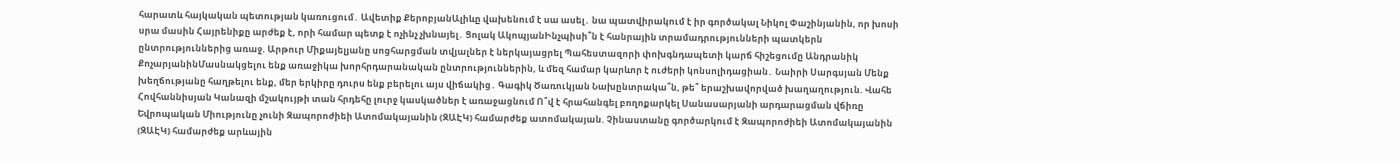հարատև հայկական պետության կառուցում․ Ավետիք ՔերոբյանԱլիևը վախենում է սա ասել․ նա պատվիրակում է իր գործակալ Նիկոլ Փաշինյանին, որ խոսի սրա մասին Հայրենիքը արժեք է, որի համար պետք է ոչինչ չխնայել․ Ցոլակ ԱկոպյանԻնչպիսի՞ն է հանրային տրամադրությունների պատկերն ընտրություններից առաջ. Արթուր Միքայելյանը սոցհարցման տվյալներ է ներկայացրել Պահեստազորի փոխգնդապետի կարճ հիշեցումը Անդրանիկ ՔոչարյանինՄասնակցելու ենք առաջիկա խորհրդարանական ընտրություններին, և մեզ համար կարևոր է ուժերի կոնսոլիդացիան․ Նաիրի Սարգսյան Մենք խեղճությանը հաղթելու ենք, մեր երկիրը դուրս ենք բերելու այս վիճակից․ Գագիկ Ծառուկյան Նախընտրակա՞ն, թե՞ երաշխավորված խաղաղություն. Վահե Հովհաննիսյան Կանազի մշակույթի տան հրդեհը լուրջ կասկածներ է առաջացնում Ո՞վ է հրահանգել բողոքարկել Սանասարյանի արդարացման վճիռը Եվրոպական Միությունը չունի Զապորոժիեի Ատոմակայանին (ԶԱԷԿ) համարժեք ատոմակայան. Չինաստանը գործարկում է Զապորոժիեի Ատոմակայանին (ԶԱԷԿ) համարժեք արևային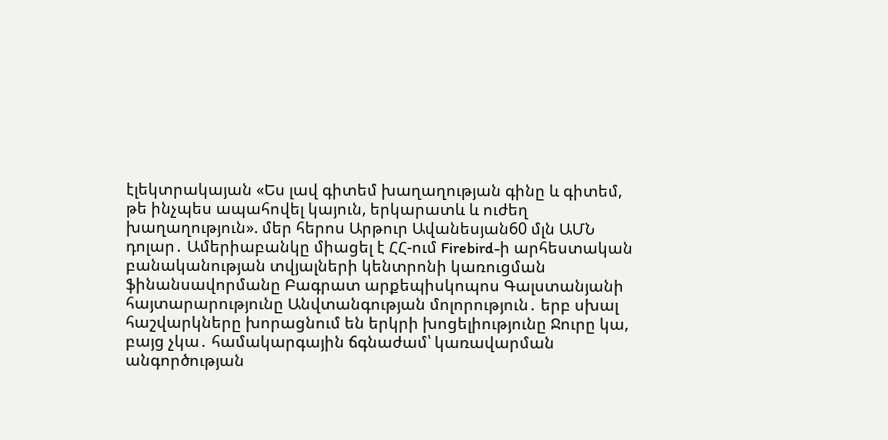էլեկտրակայան «Ես լավ գիտեմ խաղաղության գինը և գիտեմ, թե ինչպես ապահովել կայուն, երկարատև և ուժեղ խաղաղություն». մեր հերոս Արթուր Ավանեսյան60 մլն ԱՄՆ դոլար․ Ամերիաբանկը միացել է ՀՀ-ում Firebird-ի արհեստական բանականության տվյալների կենտրոնի կառուցման ֆինանսավորմանը Բագրատ արքեպիսկոպոս Գալստանյանի հայտարարությունը Անվտանգության մոլորություն․ երբ սխալ հաշվարկները խորացնում են երկրի խոցելիությունը Ջուրը կա, բայց չկա․ համակարգային ճգնաժամ՝ կառավարման անգործության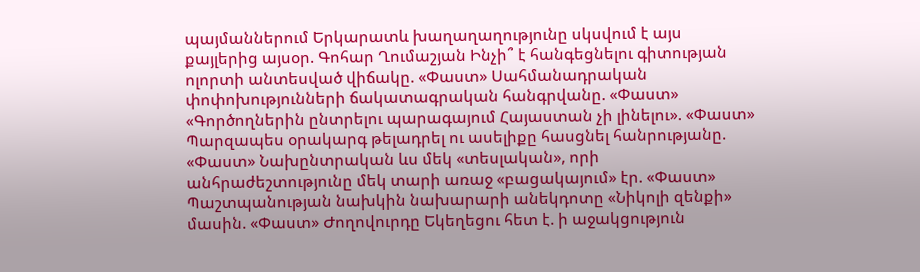պայմաններում Երկարատև խաղաղաղությունը սկսվում է այս քայլերից այսօր. Գոհար Ղումաշյան Ինչի՞ է հանգեցնելու գիտության ոլորտի անտեսված վիճակը. «Փաստ» Սահմանադրական փոփոխությունների ճակատագրական հանգրվանը. «Փաստ» «Գործողներին ընտրելու պարագայում Հայաստան չի լինելու». «Փաստ» Պարզապես օրակարգ թելադրել ու ասելիքը հասցնել հանրությանը. «Փաստ» Նախընտրական ևս մեկ «տեսլական», որի անհրաժեշտությունը մեկ տարի առաջ «բացակայում» էր. «Փաստ» Պաշտպանության նախկին նախարարի անեկդոտը «Նիկոլի զենքի» մասին. «Փաստ» Ժողովուրդը Եկեղեցու հետ է. ի աջակցություն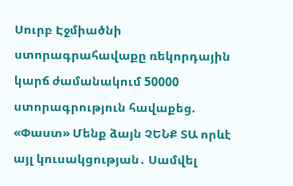Սուրբ Էջմիածնի ստորագրահավաքը ռեկորդային կարճ ժամանակում 50000 ստորագրություն հավաքեց. «Փաստ» Մենք ձայն ՉԵՆՔ ՏԱ որևէ այլ կուսակցության․ Սամվել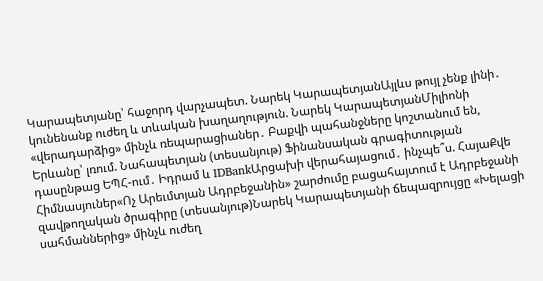Կարապետյանը՝ հաջորդ վարչապետ. Նարեկ ԿարապետյանԱյլևս թույլ չենք լինի․ կունենանք ուժեղ և տևական խաղաղություն. Նարեկ ԿարապետյանՄիլիոնի «վերադարձից» մինչև ռեպարացիաներ․ Բաքվի պահանջները կոշտանում են, Երևանը՝ լռում. Նահապետյան (տեսանյութ) Ֆինանսական գրագիտության դասընթաց ԵՊՀ-ում․ Իդրամ և IDBankԱրցախի վերահայացում․ ինչպե՞ս. ՀայաՔվե Հիմնասյուներ«Ոչ Արեւմտյան Ադրբեջանին» շարժումը բացահայտում է Ադրբեջանի զավթողական ծրագիրը (տեսանյութ)Նարեկ Կարապետյանի ճեպազրույցը «Խելացի սահմաններից» մինչև ուժեղ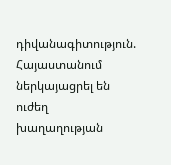դիվանագիտություն. Հայաստանում ներկայացրել են ուժեղ խաղաղության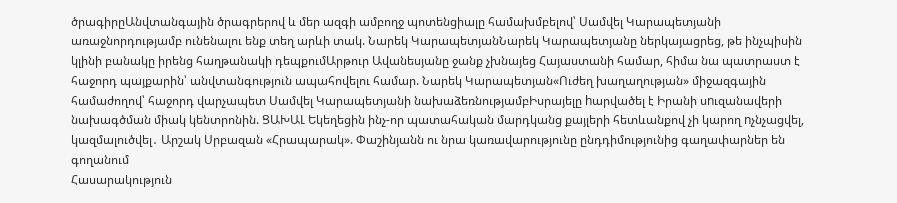ծրագիրըԱնվտանգային ծրագրերով և մեր ազգի ամբողջ պոտենցիալը համախմբելով՝ Սամվել Կարապետյանի առաջնորդությամբ ունենալու ենք տեղ արևի տակ. Նարեկ ԿարապետյանՆարեկ Կարապետյանը ներկայացրեց, թե ինչպիսին կլինի բանակը իրենց հաղթանակի դեպքումԱրթուր Ավանեսյանը ջանք չխնայեց Հայաստանի համար, հիմա նա պատրաստ է հաջորդ պայքարին՝ անվտանգություն ապահովելու համար. Նարեկ Կարապետյան«Ուժեղ խաղաղության» միջազգային համաժողով՝ հաջորդ վարչապետ Սամվել Կարապետյանի նախաձեռնությամբԻսրայելը hարվածել է Իրանի սnւզանավերի նախագծման միակ կենտրոնին. ՑԱԽԱԼ Եկեղեցին ինչ-որ պատահական մարդկանց քայլերի հետևանքով չի կարող nչնչացվել, կազմալուծվել․ Արշակ Սրբազան «Հրապարակ». Փաշինյանն ու նրա կառավարությունը ընդդիմությունից գաղափարներ են գողանում
Հասարակություն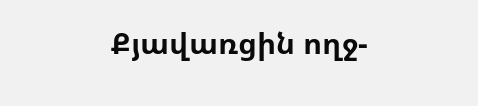Քյավառցին ողջ-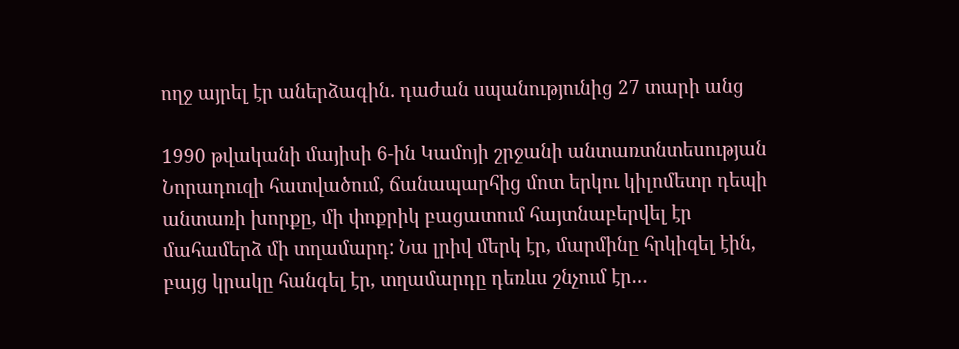ողջ այրել էր աներձագին․ դաժան սպանությունից 27 տարի անց

1990 թվականի մայիսի 6-ին Կամոյի շրջանի անտառտնտեսության Նորադուզի հատվածում, ճանապարհից մոտ երկու կիլոմետր դեպի անտառի խորքը, մի փոքրիկ բացատում հայտնաբերվել էր մահամերձ մի տղամարդ: Նա լրիվ մերկ էր, մարմինը հրկիզել էին, բայց կրակը հանգել էր, տղամարդը դեռևս շնչում էր…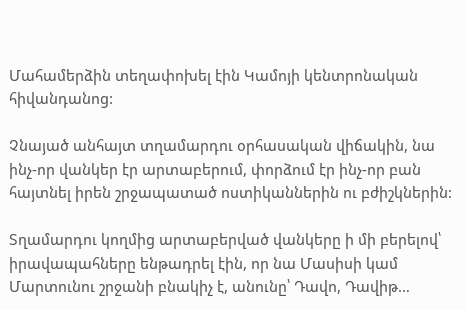Մահամերձին տեղափոխել էին Կամոյի կենտրոնական հիվանդանոց:

Չնայած անհայտ տղամարդու օրհասական վիճակին, նա ինչ-որ վանկեր էր արտաբերում, փորձում էր ինչ-որ բան հայտնել իրեն շրջապատած ոստիկաններին ու բժիշկներին:

Տղամարդու կողմից արտաբերված վանկերը ի մի բերելով՝ իրավապահները ենթադրել էին, որ նա Մասիսի կամ Մարտունու շրջանի բնակիչ է, անունը՝ Դավո, Դավիթ…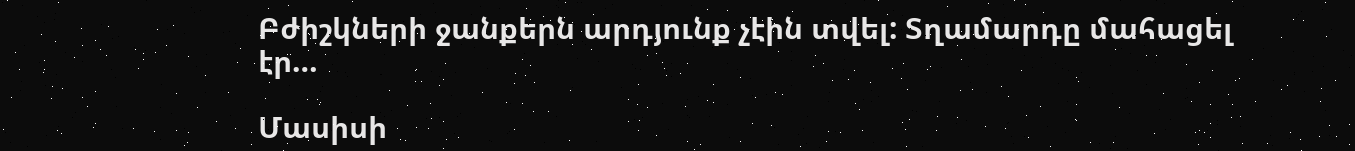Բժիշկների ջանքերն արդյունք չէին տվել: Տղամարդը մահացել էր…

Մասիսի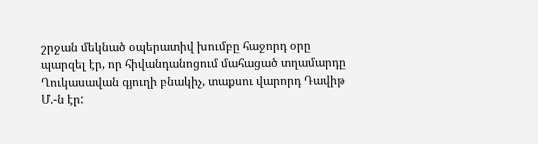շրջան մեկնած օպերատիվ խումբը հաջորդ օրը պարզել էր, որ հիվանդանոցում մահացած տղամարդը Ղուկասավան գյուղի բնակիչ, տաքսու վարորդ Դավիթ Մ.-ն էր: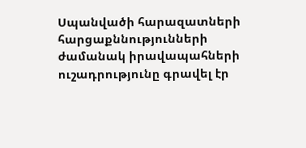Սպանվածի հարազատների հարցաքննությունների ժամանակ իրավապահների ուշադրությունը գրավել էր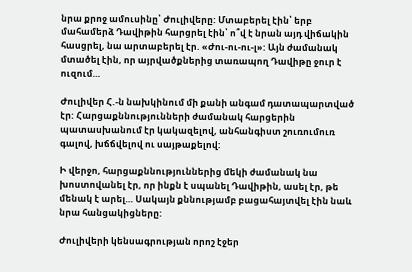նրա քրոջ ամուսինը՝ Ժուլիվերը: Մտաբերել էին՝ երբ մահամերձ Դավիթին հարցրել էին՝ ո՞վ է նրան այդ վիճակին հասցրել, նա արտաբերել էր. «Ժու-ու-ու-լ»: Այն ժամանակ մտածել էին, որ այրվածքներից տառապող Դավիթը ջուր է ուզում…

Ժուլիվեր Հ.-ն նախկինում մի քանի անգամ դատապարտված էր: Հարցաքննությունների ժամանակ հարցերին պատասխանում էր կակազելով, անհանգիստ շուռումուռ գալով, խճճվելով ու սայթաքելով:

Ի վերջո, հարցաքննություններից մեկի ժամանակ նա խոստովանել էր, որ ինքն է սպանել Դավիթին, ասել էր, թե մենակ է արել… Սակայն քննությամբ բացահայտվել էին նաև նրա հանցակիցները:

Ժուլիվերի կենսագրության որոշ էջեր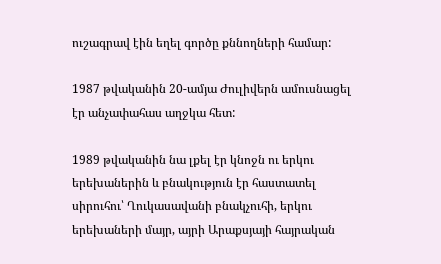ուշագրավ էին եղել գործը քննողների համար:

1987 թվականին 20-ամյա Ժուլիվերն ամուսնացել էր անչափահաս աղջկա հետ:

1989 թվականին նա լքել էր կնոջն ու երկու երեխաներին և բնակություն էր հաստատել սիրուհու՝ Ղուկասավանի բնակչուհի, երկու երեխաների մայր, այրի Արաքսյայի հայրական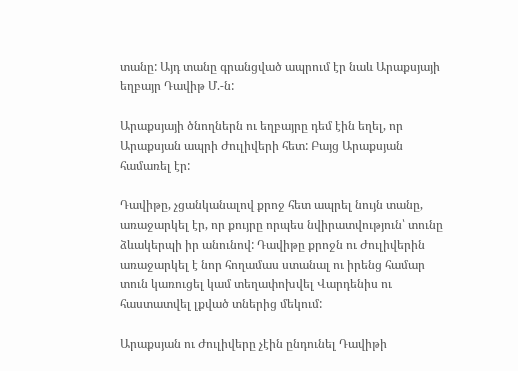տանը: Այդ տանը գրանցված ապրում էր նաև Արաքսյայի եղբայր Դավիթ Մ.-ն:

Արաքսյայի ծնողներն ու եղբայրը դեմ էին եղել, որ Արաքսյան ապրի Ժուլիվերի հետ: Բայց Արաքսյան համառել էր:

Դավիթը, չցանկանալով քրոջ հետ ապրել նույն տանը, առաջարկել էր, որ քույրը որպես նվիրատվություն՝ տունը ձևակերպի իր անունով: Դավիթը քրոջն ու Ժուլիվերին առաջարկել է նոր հողամաս ստանալ ու իրենց համար տուն կառուցել կամ տեղափոխվել Վարդենիս ու հաստատվել լքված տներից մեկում:

Արաքսյան ու Ժուլիվերը չէին ընդունել Դավիթի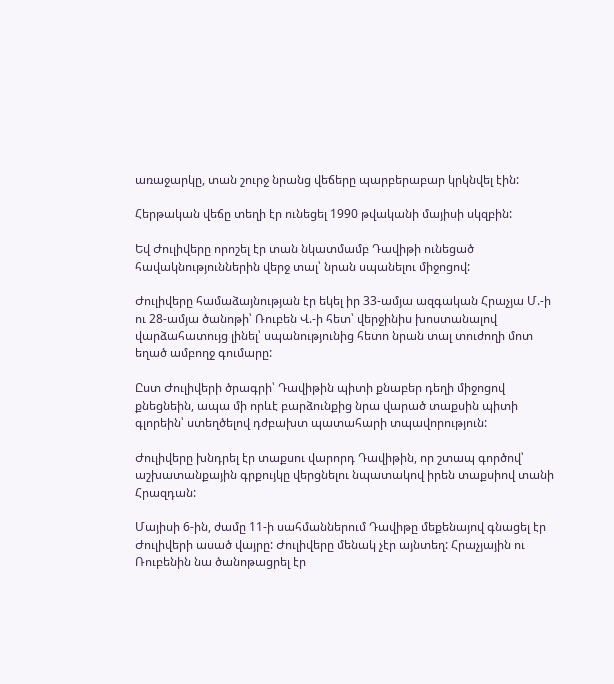առաջարկը, տան շուրջ նրանց վեճերը պարբերաբար կրկնվել էին:

Հերթական վեճը տեղի էր ունեցել 1990 թվականի մայիսի սկզբին:

Եվ Ժուլիվերը որոշել էր տան նկատմամբ Դավիթի ունեցած հավակնություններին վերջ տալ՝ նրան սպանելու միջոցով:

Ժուլիվերը համաձայնության էր եկել իր 33-ամյա ազգական Հրաչյա Մ.-ի ու 28-ամյա ծանոթի՝ Ռուբեն Վ.-ի հետ՝ վերջինիս խոստանալով վարձահատույց լինել՝ սպանությունից հետո նրան տալ տուժողի մոտ եղած ամբողջ գումարը:

Ըստ Ժուլիվերի ծրագրի՝ Դավիթին պիտի քնաբեր դեղի միջոցով քնեցնեին, ապա մի որևէ բարձունքից նրա վարած տաքսին պիտի գլորեին՝ ստեղծելով դժբախտ պատահարի տպավորություն:

Ժուլիվերը խնդրել էր տաքսու վարորդ Դավիթին, որ շտապ գործով՝ աշխատանքային գրքույկը վերցնելու նպատակով իրեն տաքսիով տանի Հրազդան:

Մայիսի 6-ին, ժամը 11-ի սահմաններում Դավիթը մեքենայով գնացել էր Ժուլիվերի ասած վայրը: Ժուլիվերը մենակ չէր այնտեղ: Հրաչյային ու Ռուբենին նա ծանոթացրել էր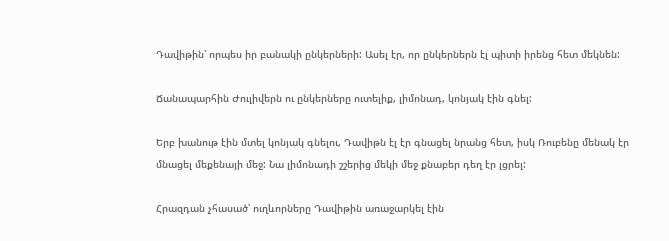Դավիթին՝ որպես իր բանակի ընկերների: Ասել էր, որ ընկերներն էլ պիտի իրենց հետ մեկնեն:

Ճանապարհին Ժուլիվերն ու ընկերները ուտելիք, լիմոնադ, կոնյակ էին գնել:

Երբ խանութ էին մտել կոնյակ գնելու, Դավիթն էլ էր գնացել նրանց հետ, իսկ Ռուբենը մենակ էր մնացել մեքենայի մեջ: Նա լիմոնադի շշերից մեկի մեջ քնաբեր դեղ էր լցրել:

Հրազդան չհասած՝ ուղևորները Դավիթին առաջարկել էին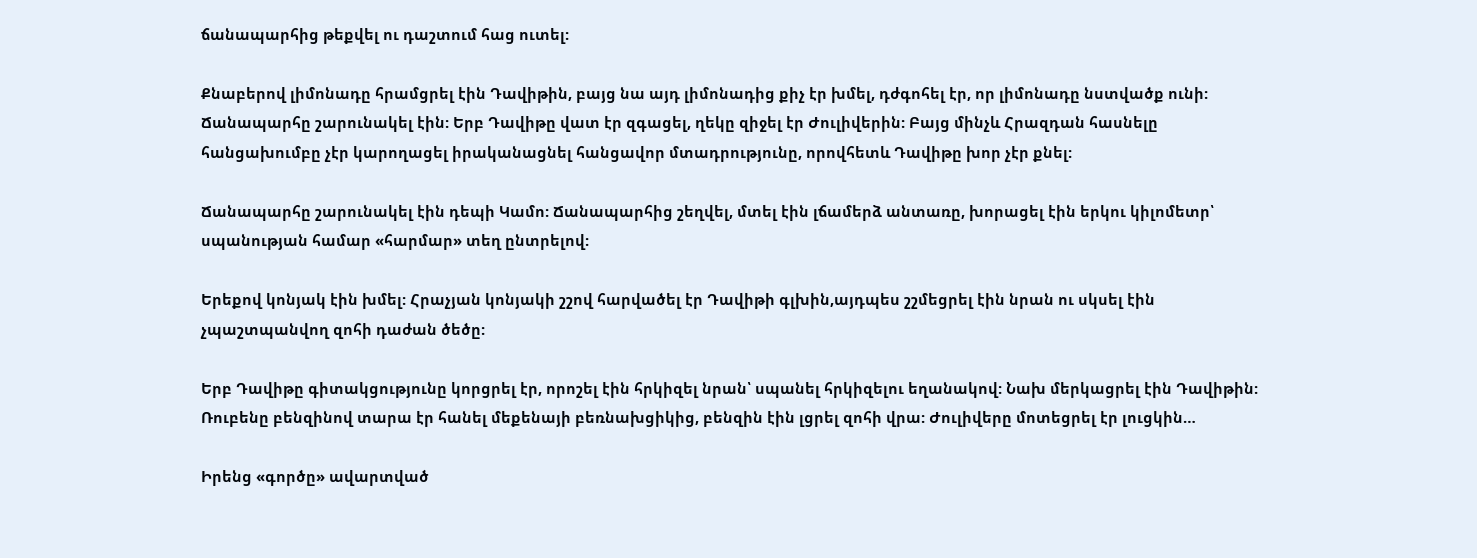ճանապարհից թեքվել ու դաշտում հաց ուտել:

Քնաբերով լիմոնադը հրամցրել էին Դավիթին, բայց նա այդ լիմոնադից քիչ էր խմել, դժգոհել էր, որ լիմոնադը նստվածք ունի:
Ճանապարհը շարունակել էին: Երբ Դավիթը վատ էր զգացել, ղեկը զիջել էր Ժուլիվերին: Բայց մինչև Հրազդան հասնելը հանցախումբը չէր կարողացել իրականացնել հանցավոր մտադրությունը, որովհետև Դավիթը խոր չէր քնել:

Ճանապարհը շարունակել էին դեպի Կամո: Ճանապարհից շեղվել, մտել էին լճամերձ անտառը, խորացել էին երկու կիլոմետր՝ սպանության համար «հարմար» տեղ ընտրելով:

Երեքով կոնյակ էին խմել: Հրաչյան կոնյակի շշով հարվածել էր Դավիթի գլխին,այդպես շշմեցրել էին նրան ու սկսել էին չպաշտպանվող զոհի դաժան ծեծը:

Երբ Դավիթը գիտակցությունը կորցրել էր, որոշել էին հրկիզել նրան՝ սպանել հրկիզելու եղանակով: Նախ մերկացրել էին Դավիթին: Ռուբենը բենզինով տարա էր հանել մեքենայի բեռնախցիկից, բենզին էին լցրել զոհի վրա: Ժուլիվերը մոտեցրել էր լուցկին…

Իրենց «գործը» ավարտված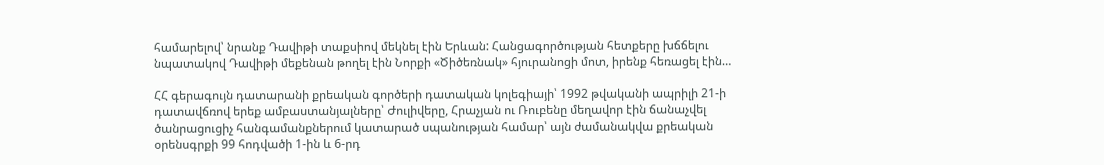համարելով՝ նրանք Դավիթի տաքսիով մեկնել էին Երևան: Հանցագործության հետքերը խճճելու նպատակով Դավիթի մեքենան թողել էին Նորքի «Ծիծեռնակ» հյուրանոցի մոտ, իրենք հեռացել էին…

ՀՀ գերագույն դատարանի քրեական գործերի դատական կոլեգիայի՝ 1992 թվականի ապրիլի 21-ի դատավճռով երեք ամբաստանյալները՝ Ժուլիվերը, Հրաչյան ու Ռուբենը մեղավոր էին ճանաչվել ծանրացուցիչ հանգամանքներում կատարած սպանության համար՝ այն ժամանակվա քրեական օրենսգրքի 99 հոդվածի 1-ին և 6-րդ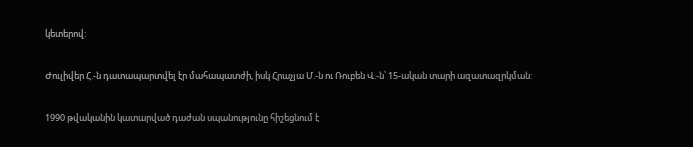կետերով:

Ժուլիվեր Հ.-ն դատապարտվել էր մահապատժի, իսկ Հրաչյա Մ.-ն ու Ռուբեն Վ.-ն՝ 15-ական տարի ազատազրկման:

1990 թվականին կատարված դաժան սպանությունը հիշեցնում է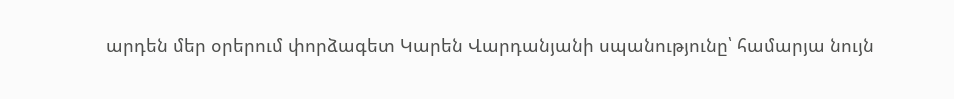արդեն մեր օրերում փորձագետ Կարեն Վարդանյանի սպանությունը՝ համարյա նույն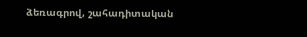ձեռագրով, շահադիտական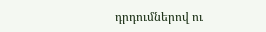դրդումներով ու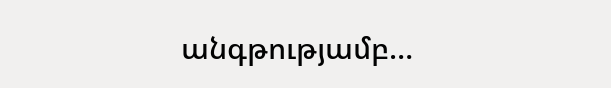անգթությամբ…